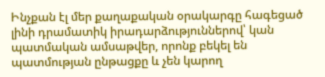Ինչքան էլ մեր քաղաքական օրակարգը հագեցած լինի դրամատիկ իրադարձություններով՝ կան պատմական ամսաթվեր, որոնք բեկել են պատմության ընթացքը և չեն կարող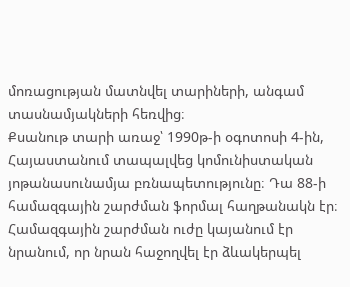մոռացության մատնվել տարիների, անգամ տասնամյակների հեռվից։
Քսանութ տարի առաջ՝ 1990թ-ի օգոտոսի 4-ին, Հայաստանում տապալվեց կոմունիստական յոթանասունամյա բռնապետությունը։ Դա 88-ի համազգային շարժման ֆորմալ հաղթանակն էր։ Համազգային շարժման ուժը կայանում էր նրանում, որ նրան հաջողվել էր ձևակերպել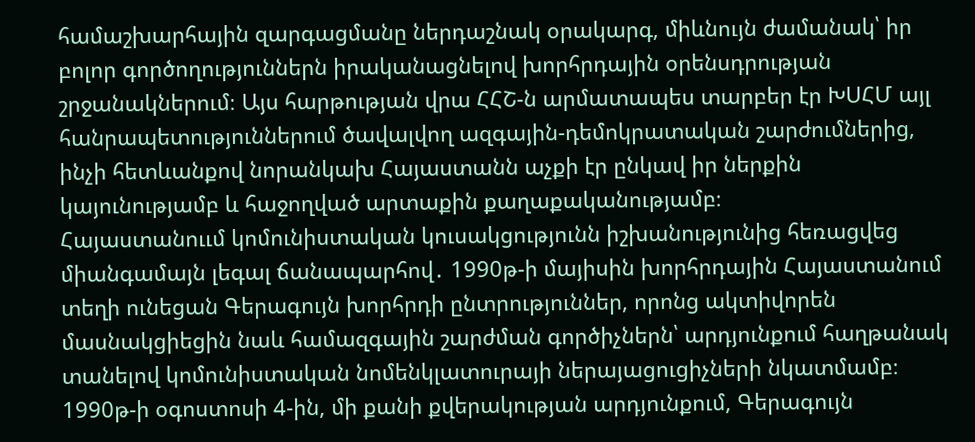համաշխարհային զարգացմանը ներդաշնակ օրակարգ, միևնույն ժամանակ՝ իր բոլոր գործողություններն իրականացնելով խորհրդային օրենսդրության շրջանակներում։ Այս հարթության վրա ՀՀՇ-ն արմատապես տարբեր էր ԽՍՀՄ այլ հանրապետություններում ծավալվող ազգային-դեմոկրատական շարժումներից, ինչի հետևանքով նորանկախ Հայաստանն աչքի էր ընկավ իր ներքին կայունությամբ և հաջողված արտաքին քաղաքականությամբ։
Հայաստանոււմ կոմունիստական կուսակցությունն իշխանությունից հեռացվեց միանգամայն լեգալ ճանապարհով․ 1990թ-ի մայիսին խորհրդային Հայաստանում տեղի ունեցան Գերագույն խորհրդի ընտրություններ, որոնց ակտիվորեն մասնակցիեցին նաև համազգային շարժման գործիչներն՝ արդյունքում հաղթանակ տանելով կոմունիստական նոմենկլատուրայի ներայացուցիչների նկատմամբ։ 1990թ-ի օգոստոսի 4-ին, մի քանի քվերակության արդյունքում, Գերագույն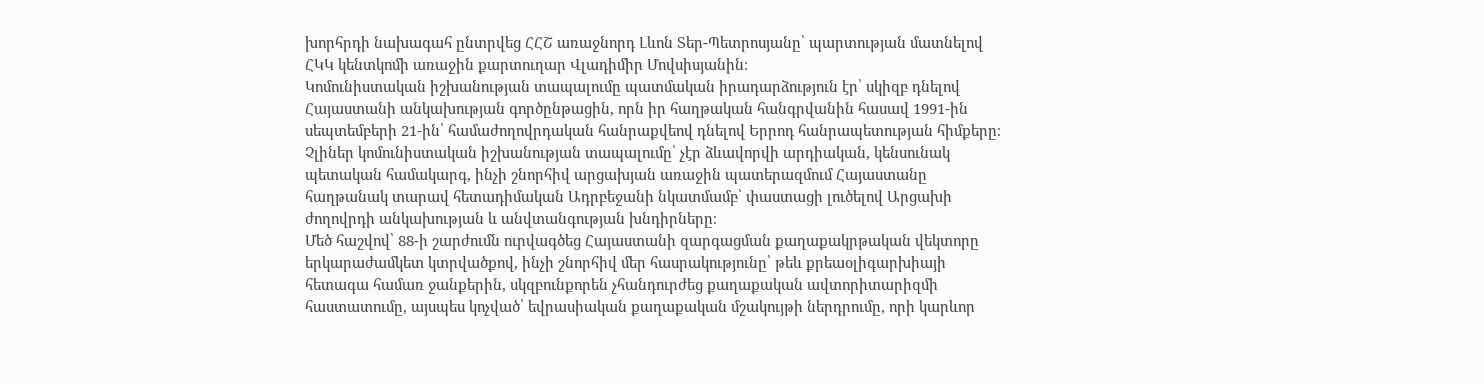խորհրդի նախագահ ընտրվեց ՀՀՇ առաջնորդ Լևոն Տեր-Պետրոսյանը՝ պարտության մատնելով ՀԿԿ կենտկոմի առաջին քարտուղար Վլադիմիր Մովսիսյանին։
Կոմունիստական իշխանության տապալումը պատմական իրադարձություն էր՝ սկիզբ դնելով Հայաստանի անկախության գործընթացին, որն իր հաղթական հանգրվանին հասավ 1991-ին սեպտեմբերի 21-ին՝ համաժողովրդական հանրաքվեով դնելով Երրոդ հանրապետության հիմքերը։
Չլիներ կոմունիստական իշխանության տապալումը՝ չէր ձևավորվի արդիական, կենսունակ պետական համակարգ, ինչի շնորհիվ արցախյան առաջին պատերազմում Հայաստանը հաղթանակ տարավ հետադիմական Ադրբեջանի նկատմամբ՝ փաստացի լուծելով Արցախի ժողովրդի անկախության և անվտանգության խնդիրները։
Մեծ հաշվով՝ 88-ի շարժումն ուրվագծեց Հայաստանի զարգացման քաղաքակրթական վեկտորը երկարաժամկետ կտրվածքով, ինչի շնորհիվ մեր հասրակությունը՝ թեև քրեաօլիգարխիայի հետագա համառ ջանքերին, սկզբունքորեն չհանդուրժեց քաղաքական ավտորիտարիզմի հաստատումը, այսպես կոչված՝ եվրասիական քաղաքական մշակույթի ներդրումը, որի կարևոր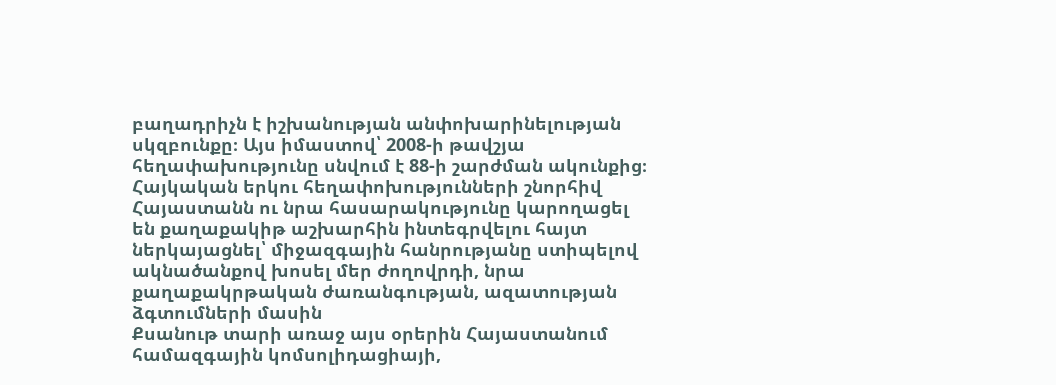բաղադրիչն է իշխանության անփոխարինելության սկզբունքը։ Այս իմաստով՝ 2008-ի թավշյա հեղափախությունը սնվում է 88-ի շարժման ակունքից։
Հայկական երկու հեղափոխությունների շնորհիվ Հայաստանն ու նրա հասարակությունը կարողացել են քաղաքակիթ աշխարհին ինտեգրվելու հայտ ներկայացնել՝ միջազգային հանրությանը ստիպելով ակնածանքով խոսել մեր ժողովրդի, նրա քաղաքակրթական ժառանգության, ազատության ձգտումների մասին
Քսանութ տարի առաջ այս օրերին Հայաստանում համազգային կոմսոլիդացիայի,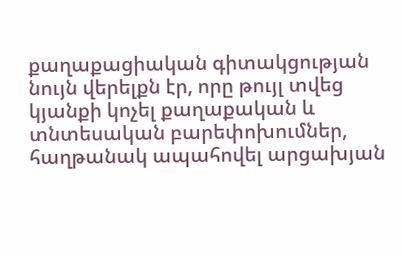քաղաքացիական գիտակցության նույն վերելքն էր, որը թույլ տվեց կյանքի կոչել քաղաքական և տնտեսական բարեփոխումներ, հաղթանակ ապահովել արցախյան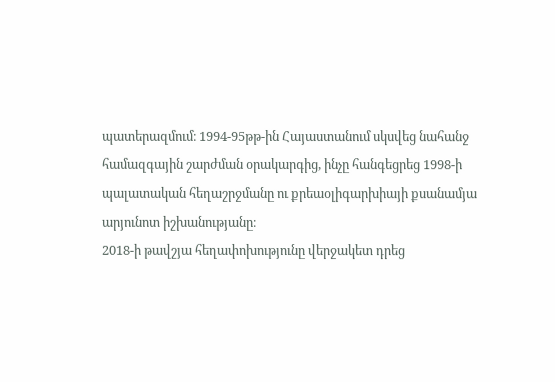պատերազմում։ 1994-95թթ-ին Հայաստանում սկսվեց նահանջ համազգային շարժման օրակարգից, ինչը հանգեցրեց 1998-ի պալատական հեղաշրջմանը ու քրեաօլիգարխիայի քսանամյա արյունոտ իշխանությանը։
2018-ի թավշյա հեղափոխությունը վերջակետ դրեց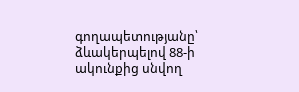գողապետությանը՝ ձևակերպելով 88-ի ակունքից սնվող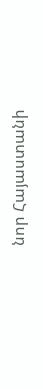նոր Հայաստանի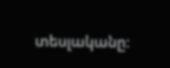տեսլականը։